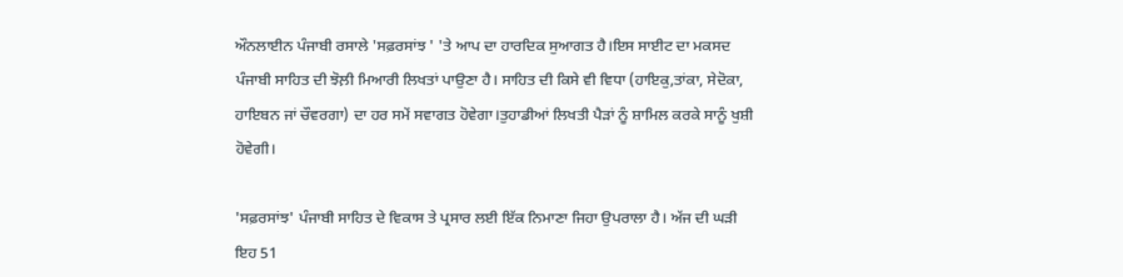ਔਨਲਾਈਨ ਪੰਜਾਬੀ ਰਸਾਲੇ 'ਸਫ਼ਰਸਾਂਝ ' 'ਤੇ ਆਪ ਦਾ ਹਾਰਦਿਕ ਸੁਆਗਤ ਹੈ।ਇਸ ਸਾਈਟ ਦਾ ਮਕਸਦ ਪੰਜਾਬੀ ਸਾਹਿਤ ਦੀ ਝੋਲ਼ੀ ਮਿਆਰੀ ਲਿਖਤਾਂ ਪਾਉਣਾ ਹੈ। ਸਾਹਿਤ ਦੀ ਕਿਸੇ ਵੀ ਵਿਧਾ (ਹਾਇਕੁ,ਤਾਂਕਾ, ਸੇਦੋਕਾ, ਹਾਇਬਨ ਜਾਂ ਚੌਵਰਗਾ) ਦਾ ਹਰ ਸਮੇਂ ਸਵਾਗਤ ਹੋਵੇਗਾ।ਤੁਹਾਡੀਆਂ ਲਿਖਤੀ ਪੈੜਾਂ ਨੂੰ ਸ਼ਾਮਿਲ ਕਰਕੇ ਸਾਨੂੰ ਖੁਸ਼ੀ ਹੋਵੇਗੀ।

'ਸਫ਼ਰਸਾਂਝ' ਪੰਜਾਬੀ ਸਾਹਿਤ ਦੇ ਵਿਕਾਸ ਤੇ ਪ੍ਰਸਾਰ ਲਈ ਇੱਕ ਨਿਮਾਣਾ ਜਿਹਾ ਉਪਰਾਲਾ ਹੈ। ਅੱਜ ਦੀ ਘੜੀ ਇਹ 51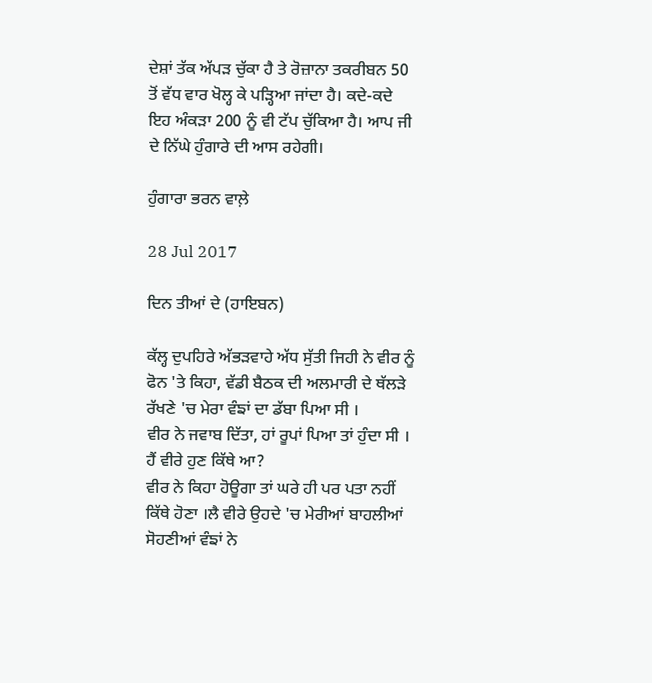ਦੇਸ਼ਾਂ ਤੱਕ ਅੱਪੜ ਚੁੱਕਾ ਹੈ ਤੇ ਰੋਜ਼ਾਨਾ ਤਕਰੀਬਨ 50 ਤੋਂ ਵੱਧ ਵਾਰ ਖੋਲ੍ਹ ਕੇ ਪੜ੍ਹਿਆ ਜਾਂਦਾ ਹੈ। ਕਦੇ-ਕਦੇ ਇਹ ਅੰਕੜਾ 200 ਨੂੰ ਵੀ ਟੱਪ ਚੁੱਕਿਆ ਹੈ। ਆਪ ਜੀ ਦੇ ਨਿੱਘੇ ਹੁੰਗਾਰੇ ਦੀ ਆਸ ਰਹੇਗੀ।

ਹੁੰਗਾਰਾ ਭਰਨ ਵਾਲ਼ੇ

28 Jul 2017

ਦਿਨ ਤੀਆਂ ਦੇ (ਹਾਇਬਨ)

ਕੱਲ੍ਹ ਦੁਪਹਿਰੇ ਅੱਭੜਵਾਹੇ ਅੱਧ ਸੁੱਤੀ ਜਿਹੀ ਨੇ ਵੀਰ ਨੂੰ ਫੋਨ 'ਤੇ ਕਿਹਾ, ਵੱਡੀ ਬੈਠਕ ਦੀ ਅਲਮਾਰੀ ਦੇ ਥੱਲੜੇ ਰੱਖਣੇ 'ਚ ਮੇਰਾ ਵੰਙਾਂ ਦਾ ਡੱਬਾ ਪਿਆ ਸੀ ।
ਵੀਰ ਨੇ ਜਵਾਬ ਦਿੱਤਾ, ਹਾਂ ਰੂਪਾਂ ਪਿਆ ਤਾਂ ਹੁੰਦਾ ਸੀ । ਹੈਂ ਵੀਰੇ ਹੁਣ ਕਿੱਥੇ ਆ?
ਵੀਰ ਨੇ ਕਿਹਾ ਹੋਊਗਾ ਤਾਂ ਘਰੇ ਹੀ ਪਰ ਪਤਾ ਨਹੀਂ ਕਿੱਥੇ ਹੋਣਾ ।ਲੈ ਵੀਰੇ ਉਹਦੇ 'ਚ ਮੇਰੀਆਂ ਬਾਹਲੀਆਂ ਸੋਹਣੀਆਂ ਵੰਙਾਂ ਨੇ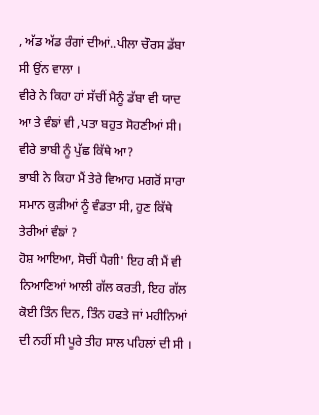, ਅੱਡ ਅੱਡ ਰੰਗਾਂ ਦੀਆਂ..ਪੀਲਾ ਚੌਰਸ ਡੱਬਾ ਸੀ ਉਂਨ ਵਾਲਾ ।
ਵੀਰੇ ਨੇ ਕਿਹਾ ਹਾਂ ਸੱਚੀਂ ਮੈਨੂੰ ਡੱਬਾ ਵੀ ਯਾਦ ਆ ਤੇ ਵੰਙਾਂ ਵੀ ,ਪਤਾ ਬਹੁਤ ਸੋਹਣੀਆਂ ਸੀ।
ਵੀਰੇ ਭਾਬੀ ਨੂੰ ਪੁੱਛ ਕਿੱਥੇ ਆ?
ਭਾਬੀ ਨੇ ਕਿਹਾ ਮੈਂ ਤੇਰੇ ਵਿਆਹ ਮਗਰੋਂ ਸਾਰਾ ਸਮਾਨ ਕੁੜੀਆਂ ਨੂੰ ਵੰਡਤਾ ਸੀ, ਹੁਣ ਕਿੱਥੇ ਤੇਰੀਆਂ ਵੰਙਾਂ ?
ਹੋਸ਼ ਆਇਆ, ਸੋਚੀਂ ਪੈਗੀ' ਇਹ ਕੀ ਮੈਂ ਵੀ ਨਿਆਣਿਆਂ ਆਲੀ ਗੱਲ ਕਰਤੀ, ਇਹ ਗੱਲ ਕੋਈ ਤਿੰਨ ਦਿਨ, ਤਿੰਨ ਹਫਤੇ ਜਾਂ ਮਹੀਨਿਆਂ ਦੀ ਨਹੀਂ ਸੀ ਪੂਰੇ ਤੀਹ ਸਾਲ ਪਹਿਲਾਂ ਦੀ ਸੀ ।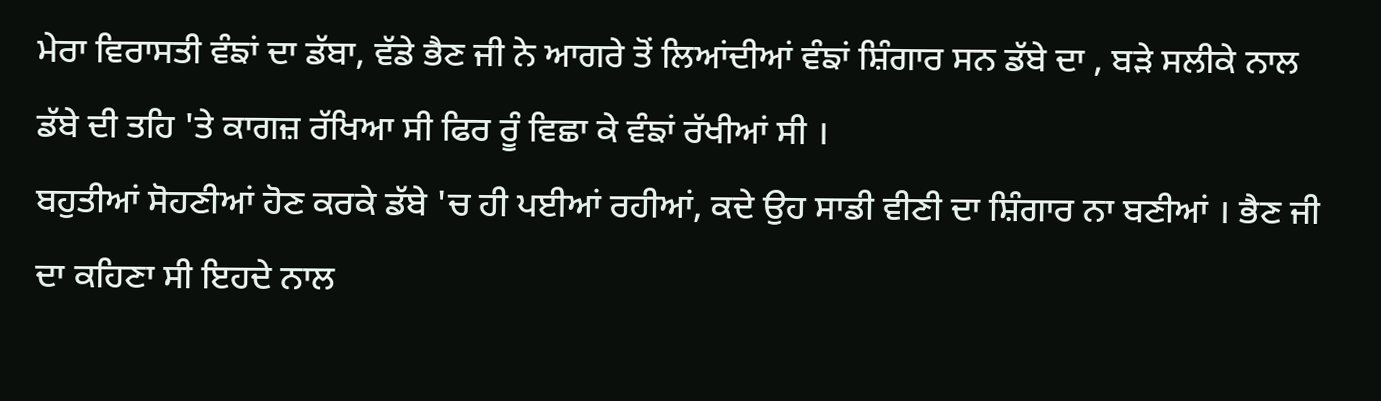ਮੇਰਾ ਵਿਰਾਸਤੀ ਵੰਙਾਂ ਦਾ ਡੱਬਾ, ਵੱਡੇ ਭੈਣ ਜੀ ਨੇ ਆਗਰੇ ਤੋਂ ਲਿਆਂਦੀਆਂ ਵੰਙਾਂ ਸ਼ਿੰਗਾਰ ਸਨ ਡੱਬੇ ਦਾ , ਬੜੇ ਸਲੀਕੇ ਨਾਲ ਡੱਬੇ ਦੀ ਤਹਿ 'ਤੇ ਕਾਗਜ਼ ਰੱਖਿਆ ਸੀ ਫਿਰ ਰੂੰ ਵਿਛਾ ਕੇ ਵੰਙਾਂ ਰੱਖੀਆਂ ਸੀ ।
ਬਹੁਤੀਆਂ ਸੋਹਣੀਆਂ ਹੋਣ ਕਰਕੇ ਡੱਬੇ 'ਚ ਹੀ ਪਈਆਂ ਰਹੀਆਂ, ਕਦੇ ਉਹ ਸਾਡੀ ਵੀਣੀ ਦਾ ਸ਼ਿੰਗਾਰ ਨਾ ਬਣੀਆਂ । ਭੈਣ ਜੀ ਦਾ ਕਹਿਣਾ ਸੀ ਇਹਦੇ ਨਾਲ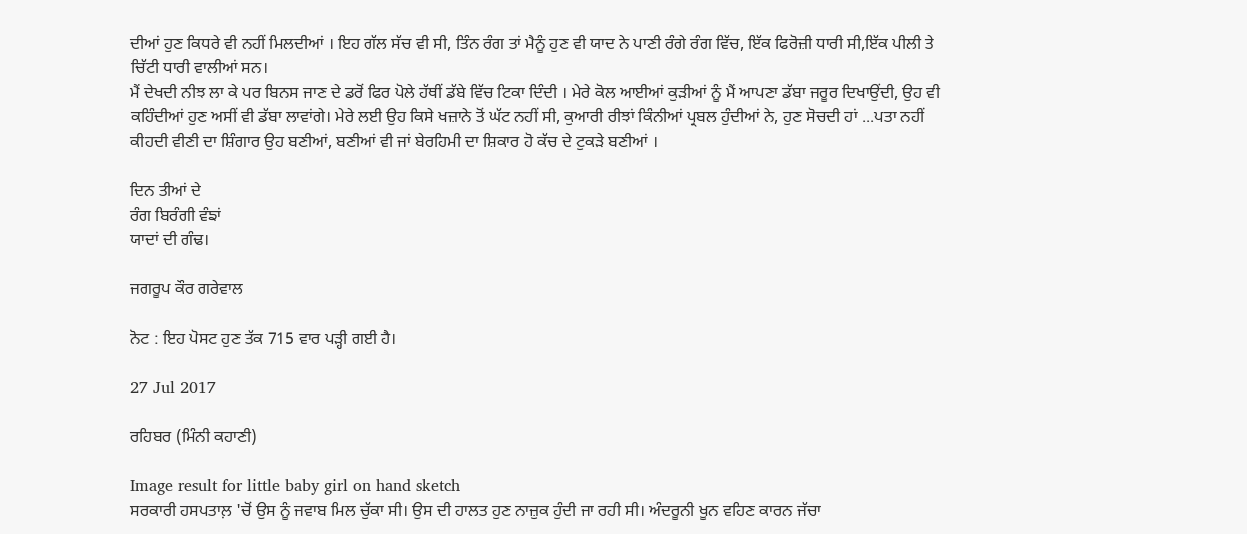ਦੀਆਂ ਹੁਣ ਕਿਧਰੇ ਵੀ ਨਹੀਂ ਮਿਲਦੀਆਂ । ਇਹ ਗੱਲ ਸੱਚ ਵੀ ਸੀ, ਤਿੰਨ ਰੰਗ ਤਾਂ ਮੈਨੂੰ ਹੁਣ ਵੀ ਯਾਦ ਨੇ ਪਾਣੀ ਰੰਗੇ ਰੰਗ ਵਿੱਚ, ਇੱਕ ਫਿਰੋਜ਼ੀ ਧਾਰੀ ਸੀ,ਇੱਕ ਪੀਲੀ ਤੇ ਚਿੱਟੀ ਧਾਰੀ ਵਾਲੀਆਂ ਸਨ।
ਮੈਂ ਦੇਖਦੀ ਨੀਝ ਲਾ ਕੇ ਪਰ ਬਿਨਸ ਜਾਣ ਦੇ ਡਰੋਂ ਫਿਰ ਪੋਲੇ ਹੱਥੀਂ ਡੱਬੇ ਵਿੱਚ ਟਿਕਾ ਦਿੰਦੀ । ਮੇਰੇ ਕੋਲ ਆਈਆਂ ਕੁੜੀਆਂ ਨੂੰ ਮੈਂ ਆਪਣਾ ਡੱਬਾ ਜਰੂਰ ਦਿਖਾਉਂਦੀ, ਉਹ ਵੀ ਕਹਿੰਦੀਆਂ ਹੁਣ ਅਸੀਂ ਵੀ ਡੱਬਾ ਲਾਵਾਂਗੇ। ਮੇਰੇ ਲਈ ਉਹ ਕਿਸੇ ਖਜ਼ਾਨੇ ਤੋਂ ਘੱਟ ਨਹੀਂ ਸੀ, ਕੁਆਰੀ ਰੀਝਾਂ ਕਿੰਨੀਆਂ ਪ੍ਰਬਲ ਹੁੰਦੀਆਂ ਨੇ, ਹੁਣ ਸੋਚਦੀ ਹਾਂ ...ਪਤਾ ਨਹੀਂ ਕੀਹਦੀ ਵੀਣੀ ਦਾ ਸ਼ਿੰਗਾਰ ਉਹ ਬਣੀਆਂ, ਬਣੀਆਂ ਵੀ ਜਾਂ ਬੇਰਹਿਮੀ ਦਾ ਸ਼ਿਕਾਰ ਹੋ ਕੱਚ ਦੇ ਟੁਕੜੇ ਬਣੀਆਂ ।

ਦਿਨ ਤੀਆਂ ਦੇ
ਰੰਗ ਬਿਰੰਗੀ ਵੰਙਾਂ
ਯਾਦਾਂ ਦੀ ਗੰਢ।

ਜਗਰੂਪ ਕੌਰ ਗਰੇਵਾਲ

ਨੋਟ : ਇਹ ਪੋਸਟ ਹੁਣ ਤੱਕ 715 ਵਾਰ ਪੜ੍ਹੀ ਗਈ ਹੈ।

27 Jul 2017

ਰਹਿਬਰ (ਮਿੰਨੀ ਕਹਾਣੀ)

Image result for little baby girl on hand sketch
ਸਰਕਾਰੀ ਹਸਪਤਾਲ਼ 'ਚੋਂ ਉਸ ਨੂੰ ਜਵਾਬ ਮਿਲ ਚੁੱਕਾ ਸੀ। ਉਸ ਦੀ ਹਾਲਤ ਹੁਣ ਨਾਜ਼ੁਕ ਹੁੰਦੀ ਜਾ ਰਹੀ ਸੀ। ਅੰਦਰੂਨੀ ਖੂਨ ਵਹਿਣ ਕਾਰਨ ਜੱਚਾ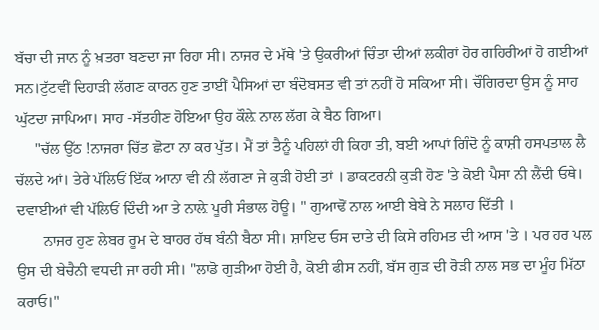ਬੱਚਾ ਦੀ ਜਾਨ ਨੂੰ ਖ਼ਤਰਾ ਬਣਦਾ ਜਾ ਰਿਹਾ ਸੀ। ਨਾਜਰ ਦੇ ਮੱਥੇ 'ਤੇ ਉਕਰੀਆਂ ਚਿੰਤਾ ਦੀਆਂ ਲਕੀਰਾਂ ਹੋਰ ਗਹਿਰੀਆਂ ਹੋ ਗਈਆਂ ਸਨ।ਟੁੱਟਵੀਂ ਦਿਹਾੜੀ ਲੱਗਣ ਕਾਰਨ ਹੁਣ ਤਾਈਂ ਪੈਸਿਆਂ ਦਾ ਬੰਦੋਬਸਤ ਵੀ ਤਾਂ ਨਹੀਂ ਹੋ ਸਕਿਆ ਸੀ। ਚੌਗਿਰਦਾ ਉਸ ਨੂੰ ਸਾਹ ਘੁੱਟਦਾ ਜਾਪਿਆ। ਸਾਹ -ਸੱਤਹੀਣ ਹੋਇਆ ਉਹ ਕੌਲ਼ੇ ਨਾਲ ਲੱਗ ਕੇ ਬੈਠ ਗਿਆ।
     "ਚੱਲ ਉੱਠ !ਨਾਜਰਾ ਚਿੱਤ ਛੋਟਾ ਨਾ ਕਰ ਪੁੱਤ। ਮੈਂ ਤਾਂ ਤੈਨੂੰ ਪਹਿਲਾਂ ਹੀ ਕਿਹਾ ਤੀ, ਬਈ ਆਪਾਂ ਗਿੰਦੋ ਨੂੰ ਕਾਸ਼ੀ ਹਸਪਤਾਲ ਲੈ ਚੱਲਦੇ ਆਂ। ਤੇਰੇ ਪੱਲਿਓਂ ਇੱਕ ਆਨਾ ਵੀ ਨੀ ਲੱਗਣਾ ਜੇ ਕੁੜੀ ਹੋਈ ਤਾਂ । ਡਾਕਟਰਨੀ ਕੁੜੀ ਹੋਣ 'ਤੇ ਕੋਈ ਪੈਸਾ ਨੀ ਲੈਂਦੀ ਓਥੇ। ਦਵਾਈਆਂ ਵੀ ਪੱਲਿਓਂ ਦਿੰਦੀ ਆ ਤੇ ਨਾਲ਼ੇ ਪੂਰੀ ਸੰਭਾਲ ਹੋਊ। " ਗੁਆਢੋਂ ਨਾਲ ਆਈ ਬੇਬੇ ਨੇ ਸਲਾਹ ਦਿੱਤੀ ।
       ਨਾਜਰ ਹੁਣ ਲੇਬਰ ਰੂਮ ਦੇ ਬਾਹਰ ਹੱਥ ਬੰਨੀ ਬੈਠਾ ਸੀ। ਸ਼ਾਇਦ ਓਸ ਦਾਤੇ ਦੀ ਕਿਸੇ ਰਹਿਮਤ ਦੀ ਆਸ 'ਤੇ । ਪਰ ਹਰ ਪਲ ਉਸ ਦੀ ਬੇਚੈਨੀ ਵਧਦੀ ਜਾ ਰਹੀ ਸੀ। "ਲਾਡੋ ਗੁੜੀਆ ਹੋਈ ਹੈ, ਕੋਈ ਫੀਸ ਨਹੀਂ, ਬੱਸ ਗੁੜ ਦੀ ਰੋੜੀ ਨਾਲ ਸਭ ਦਾ ਮੂੰਹ ਮਿੱਠਾ ਕਰਾਓ।"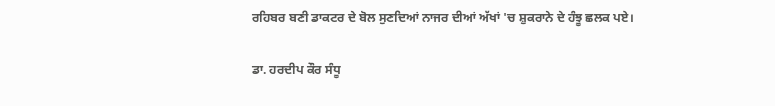ਰਹਿਬਰ ਬਣੀ ਡਾਕਟਰ ਦੇ ਬੋਲ ਸੁਣਦਿਆਂ ਨਾਜਰ ਦੀਆਂ ਅੱਖਾਂ 'ਚ ਸ਼ੁਕਰਾਨੇ ਦੇ ਹੰਝੂ ਛਲਕ ਪਏ।

ਡਾ. ਹਰਦੀਪ ਕੌਰ ਸੰਧੂ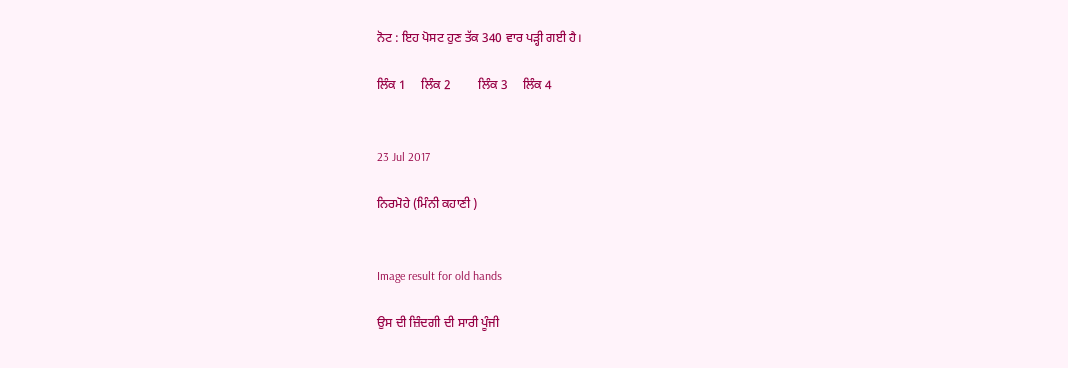ਨੋਟ : ਇਹ ਪੋਸਟ ਹੁਣ ਤੱਕ 340 ਵਾਰ ਪੜ੍ਹੀ ਗਈ ਹੈ।

ਲਿੰਕ 1     ਲਿੰਕ 2         ਲਿੰਕ 3     ਲਿੰਕ 4


23 Jul 2017

ਨਿਰਮੋਹੇ (ਮਿੰਨੀ ਕਹਾਣੀ )


Image result for old hands

ਉਸ ਦੀ ਜ਼ਿੰਦਗੀ ਦੀ ਸਾਰੀ ਪੂੰਜੀ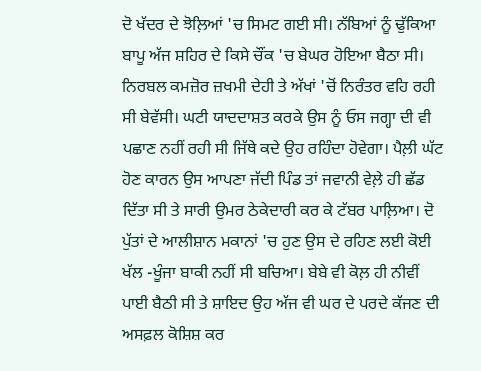ਦੋ ਖੱਦਰ ਦੇ ਝੋਲ਼ਿਆਂ 'ਚ ਸਿਮਟ ਗਈ ਸੀ। ਨੱਬਿਆਂ ਨੂੰ ਢੁੱਕਿਆ ਬਾਪੂ ਅੱਜ ਸ਼ਹਿਰ ਦੇ ਕਿਸੇ ਚੌਂਕ 'ਚ ਬੇਘਰ ਹੋਇਆ ਬੈਠਾ ਸੀ। ਨਿਰਬਲ ਕਮਜ਼ੋਰ ਜ਼ਖਮੀ ਦੇਹੀ ਤੇ ਅੱਖਾਂ 'ਚੋਂ ਨਿਰੰਤਰ ਵਹਿ ਰਹੀ ਸੀ ਬੇਵੱਸੀ। ਘਟੀ ਯਾਦਦਾਸ਼ਤ ਕਰਕੇ ਉਸ ਨੂੰ ਓਸ ਜਗ੍ਹਾ ਦੀ ਵੀ ਪਛਾਣ ਨਹੀਂ ਰਹੀ ਸੀ ਜਿੱਥੇ ਕਦੇ ਉਹ ਰਹਿੰਦਾ ਹੋਵੇਗਾ। ਪੈਲ਼ੀ ਘੱਟ ਹੋਣ ਕਾਰਨ ਉਸ ਆਪਣਾ ਜੱਦੀ ਪਿੰਡ ਤਾਂ ਜਵਾਨੀ ਵੇਲ਼ੇ ਹੀ ਛੱਡ ਦਿੱਤਾ ਸੀ ਤੇ ਸਾਰੀ ਉਮਰ ਠੇਕੇਦਾਰੀ ਕਰ ਕੇ ਟੱਬਰ ਪਾਲ਼ਿਆ। ਦੋ ਪੁੱਤਾਂ ਦੇ ਆਲੀਸ਼ਾਨ ਮਕਾਨਾਂ 'ਚ ਹੁਣ ਉਸ ਦੇ ਰਹਿਣ ਲਈ ਕੋਈ ਖੱਲ -ਖੂੰਜਾ ਬਾਕੀ ਨਹੀਂ ਸੀ ਬਚਿਆ। ਬੇਬੇ ਵੀ ਕੋਲ਼ ਹੀ ਨੀਵੀਂ ਪਾਈ ਬੈਠੀ ਸੀ ਤੇ ਸ਼ਾਇਦ ਉਹ ਅੱਜ ਵੀ ਘਰ ਦੇ ਪਰਦੇ ਕੱਜਣ ਦੀ ਅਸਫ਼ਲ ਕੋਸ਼ਿਸ਼ ਕਰ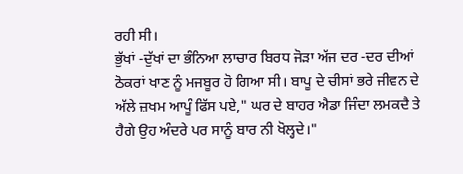ਰਹੀ ਸੀ।
ਭੁੱਖਾਂ -ਦੁੱਖਾਂ ਦਾ ਭੰਨਿਆ ਲਾਚਾਰ ਬਿਰਧ ਜੋੜਾ ਅੱਜ ਦਰ -ਦਰ ਦੀਆਂ ਠੋਕਰਾਂ ਖਾਣ ਨੂੰ ਮਜਬੂਰ ਹੋ ਗਿਆ ਸੀ। ਬਾਪੂ ਦੇ ਚੀਸਾਂ ਭਰੇ ਜੀਵਨ ਦੇ ਅੱਲੇ ਜ਼ਖਮ ਆਪੂੰ ਫਿੱਸ ਪਏ," ਘਰ ਦੇ ਬਾਹਰ ਐਡਾ ਜਿੰਦਾ ਲਮਕਦੈ ਤੇ ਹੈਗੇ ਉਹ ਅੰਦਰੇ ਪਰ ਸਾਨੂੰ ਬਾਰ ਨੀ ਖੋਲ੍ਹਦੇ।"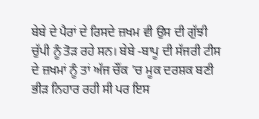ਬੇਬੇ ਦੇ ਪੈਰਾਂ ਦੇ ਰਿਸਦੇ ਜ਼ਖਮ ਵੀ ਉਸ ਦੀ ਗੁੱਝੀ ਚੁੱਪੀ ਨੂੰ ਤੋੜ ਰਹੇ ਸਨ। ਬੇਬੇ -ਬਾਪੂ ਦੀ ਸੱਜਰੀ ਟੀਸ ਦੇ ਜ਼ਖਮਾਂ ਨੂੰ ਤਾਂ ਅੱਜ ਚੌਂਕ 'ਚ ਮੂਕ ਦਰਸ਼ਕ ਬਣੀ ਭੀੜ ਨਿਹਾਰ ਰਹੀ ਸੀ ਪਰ ਇਸ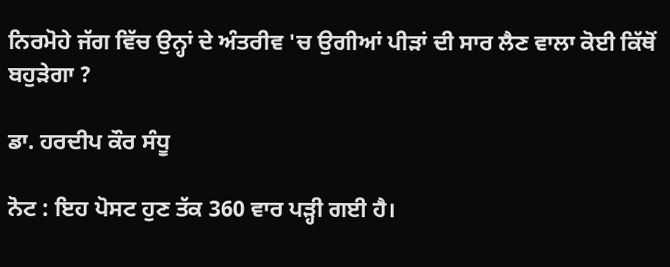ਨਿਰਮੋਹੇ ਜੱਗ ਵਿੱਚ ਉਨ੍ਹਾਂ ਦੇ ਅੰਤਰੀਵ 'ਚ ਉਗੀਆਂ ਪੀੜਾਂ ਦੀ ਸਾਰ ਲੈਣ ਵਾਲਾ ਕੋਈ ਕਿੱਥੋਂ ਬਹੁੜੇਗਾ ?

ਡਾ. ਹਰਦੀਪ ਕੌਰ ਸੰਧੂ

ਨੋਟ : ਇਹ ਪੋਸਟ ਹੁਣ ਤੱਕ 360 ਵਾਰ ਪੜ੍ਹੀ ਗਈ ਹੈ।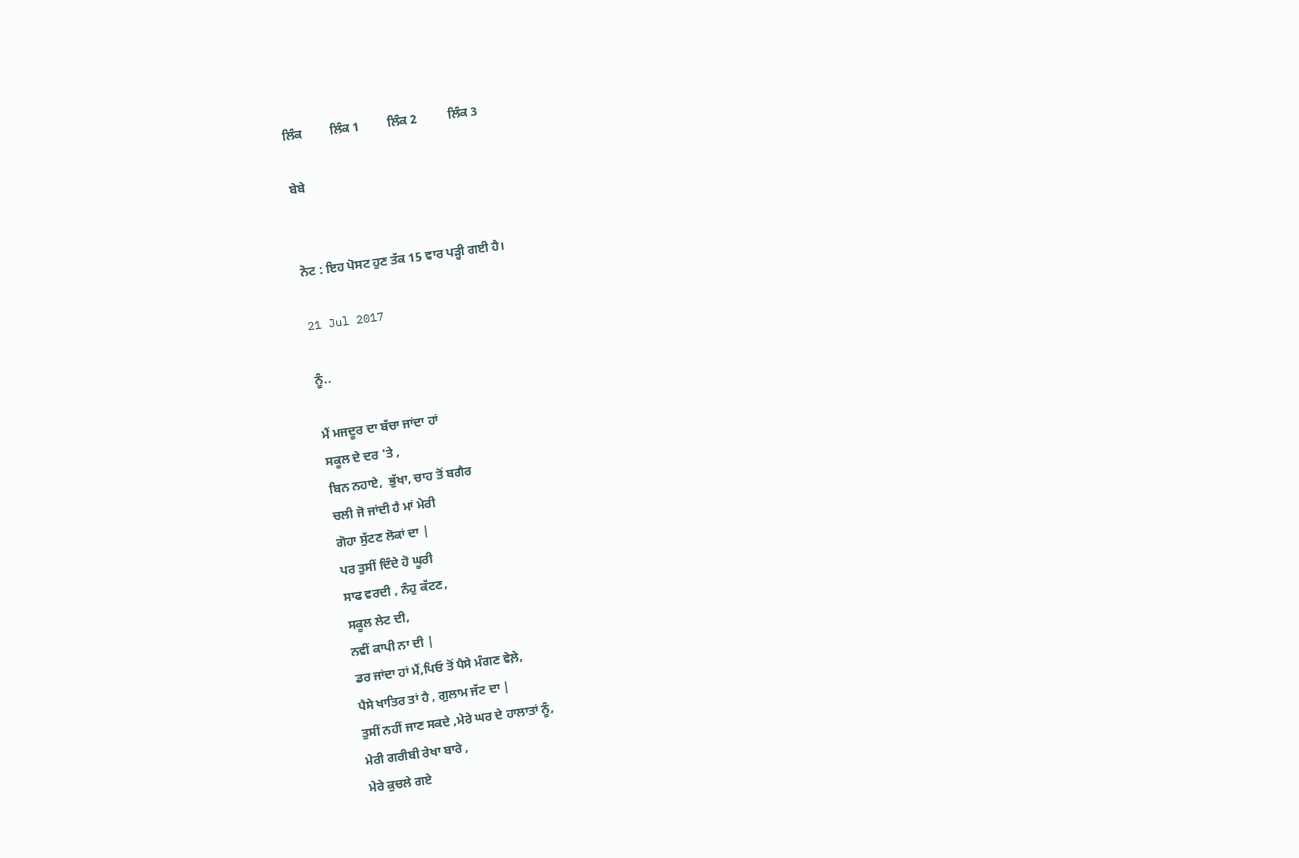ਲਿੰਕ         ਲਿੰਕ 1         ਲਿੰਕ 2          ਲਿੰਕ 3

ਬੇਬੇ


ਨੋਟ : ਇਹ ਪੋਸਟ ਹੁਣ ਤੱਕ 15 ਵਾਰ ਪੜ੍ਹੀ ਗਈ ਹੈ।

21 Jul 2017

ਨੂੰ..

ਮੈਂ ਮਜਦੂਰ ਦਾ ਬੱਚਾ ਜਾਂਦਾ ਹਾਂ
ਸਕੂਲ ਦੇ ਦਰ 'ਤੇ ,
ਬਿਨ ਨਹਾਏ,  ਭੁੱਖਾ, ਚਾਹ ਤੋਂ ਬਗੈਰ
ਚਲੀ ਜੋ ਜਾਂਦੀ ਹੈ ਮਾਂ ਮੇਰੀ
ਗੋਹਾ ਸੁੱਟਣ ਲੋਕਾਂ ਦਾ |
ਪਰ ਤੁਸੀਂ ਦਿੰਦੇ ਹੋ ਘੂਰੀ
ਸਾਫ ਵਰਦੀ , ਨੰਹੁ ਕੱਟਣ,
ਸਕੂਲ ਲੇਟ ਦੀ,
ਨਵੀਂ ਕਾਪੀ ਨਾ ਦੀ |
ਡਰ ਜਾਂਦਾ ਹਾਂ ਮੈਂ,ਪਿਓ ਤੋਂ ਪੈਸੇ ਮੰਗਣ ਵੇਲ਼ੇ,
ਪੈਸੇ ਖਾਤਿਰ ਤਾਂ ਹੈ , ਗੁਲਾਮ ਜੱਟ ਦਾ |
ਤੁਸੀਂ ਨਹੀਂ ਜਾਣ ਸਕਦੇ ,ਮੇਰੇ ਘਰ ਦੇ ਹਾਲਾਤਾਂ ਨੂੰ,
ਮੇਰੀ ਗਰੀਬੀ ਰੇਖਾ ਬਾਰੇ ,
ਮੇਰੇ ਕੁਚਲੇ ਗਏ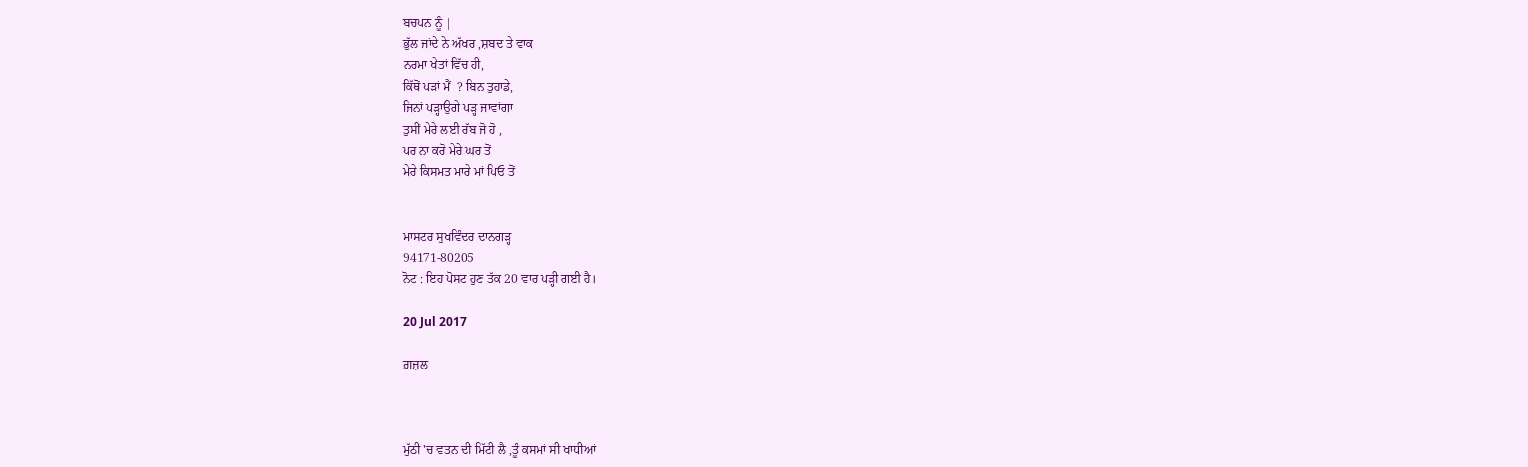ਬਚਪਨ ਨੂੰ |
ਭੁੱਲ ਜਾਂਦੇ ਨੇ ਅੱਖਰ ,ਸ਼ਬਦ ਤੇ ਵਾਕ
ਨਰਮਾ ਖੇਤਾਂ ਵਿੱਚ ਹੀ,
ਕਿੱਥੋਂ ਪੜਾਂ ਮੈਂ  ? ਬਿਨ ਤੁਹਾਡੇ,
ਜਿਨਾਂ ਪੜ੍ਹਾਉਗੇ ਪੜ੍ਹ ਜਾਵਾਂਗਾ
ਤੁਸੀਂ ਮੇਰੇ ਲਈ ਰੱਬ ਜੋ ਹੋ ,
ਪਰ ਨਾ ਕਰੋ ਮੇਰੇ ਘਰ ਤੋਂ
ਮੇਰੇ ਕਿਸਮਤ ਮਾਰੇ ਮਾਂ ਪਿਓ ਤੋਂ


ਮਾਸਟਰ ਸੁਖਵਿੰਦਰ ਦਾਨਗੜ੍ਹ
94171-80205
ਨੋਟ : ਇਹ ਪੋਸਟ ਹੁਣ ਤੱਕ 20 ਵਾਰ ਪੜ੍ਹੀ ਗਈ ਹੈ।

20 Jul 2017

ਗ਼ਜ਼ਲ



ਮੁੱਠੀ 'ਚ ਵਤਨ ਦੀ ਮਿੱਟੀ ਲੈ ,ਤੂੰ ਕਸਮਾਂ ਸੀ ਖਾਧੀਆਂ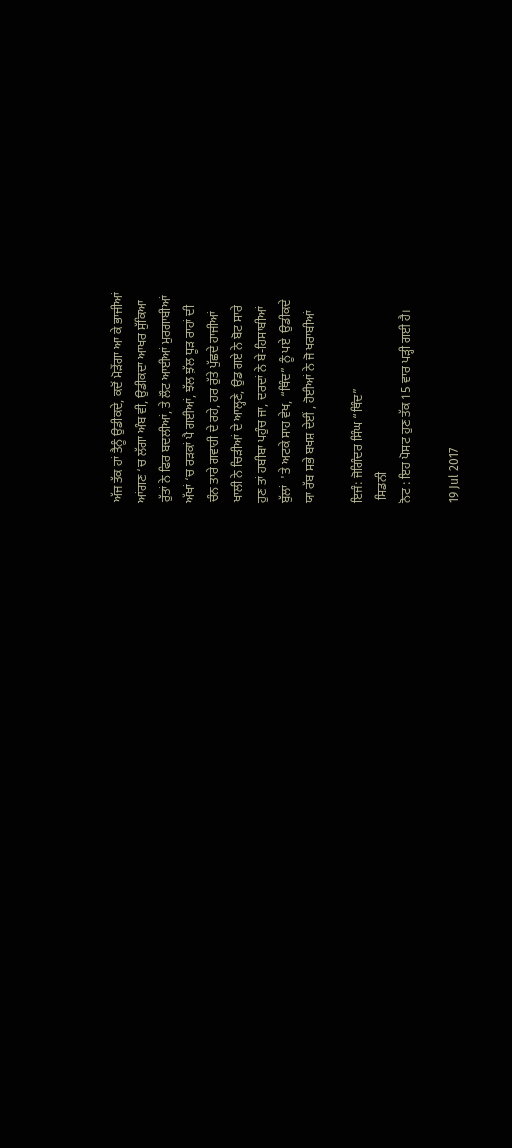ਅੱਜ ਤੱਕ ਹਾਂ ਤੈਨੂੰ ਉਡੀਕਦੇ, ਕਦੋਂ ਮੋੜੇਂਗਾ ਆ ਕੇ ਭਾਜੀਆਂ
ਆਂਗਣ ‘ਚ ਲੱਗਾ ਅੰਬ ਵੀ, ਉਡੀਕਦਾ ਆਖਰ ਸੁੱਕਿਆ
ਰੁੱਤਾਂ ਨੇ ਫਿਰ ਬਦਲੀਆਂ, ਤੇ ਲੌਟ ਆਈਆਂ ਮੁਰਗਾਬੀਆਂ
ਅੱਖਾਂ ‘ਚ ਰੜਕਾਂ ਪੈ ਗਈਆਂ, ਝੱਲ ਝ਼ੱਲ ਧੂੜ ਰਾਹਾਂ ਦੀ
ਚੰਨ ਤਾਰੇ ਗਵਾਹੀ ਦੇ ਰਹੇ, ਹਰ ਰੁੱਤੇ ਪੁੱਛਦੇ ਹਾਜੀਆਂ
ਖਾਲੀ ਨੇ ਚਿੜੀਆਂ ਦੇ ਆਲ੍ਹਣੇ, ਉਡ ਗਏ ਨੇ ਬੋਟ ਸਾਰੇ
ਹੁਣ ਤਾਂ ਹਬੀਬਾ ਪਹੁੰਚ ਜਾ, ਦਰਦਾਂ ਨੇ ਬੇ-ਹਿਸਾਬੀਆਂ
ਬੁੱਲਾਂ  'ਤੇ ਅਟਕੇ ਸਾਹ ਵੇਖ, “ਥਿੰਦ” ਨੂੰ ਪਏ  ਉਡੀਕਦੇ
ਯਾ ਰੱਬ ਸਭੇ ਬਖਸ਼ ਦੇਈਂ , ਹੋਈਆਂ ਨੇ ਜੋ ਖਰਾਬੀਆਂ

ਇਜੰ: ਜੋਗਿੰਦਰ ਸਿੰਘ “ਥਿੰਦ”
 ਸਿਡਨੀ
ਨੋਟ : ਇਹ ਪੋਸਟ ਹੁਣ ਤੱਕ 15 ਵਾਰ ਪੜ੍ਹੀ ਗਈ ਹੈ।

19 Jul 2017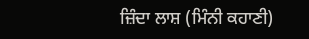ਜ਼ਿੰਦਾ ਲਾਸ਼ (ਮਿੰਨੀ ਕਹਾਣੀ)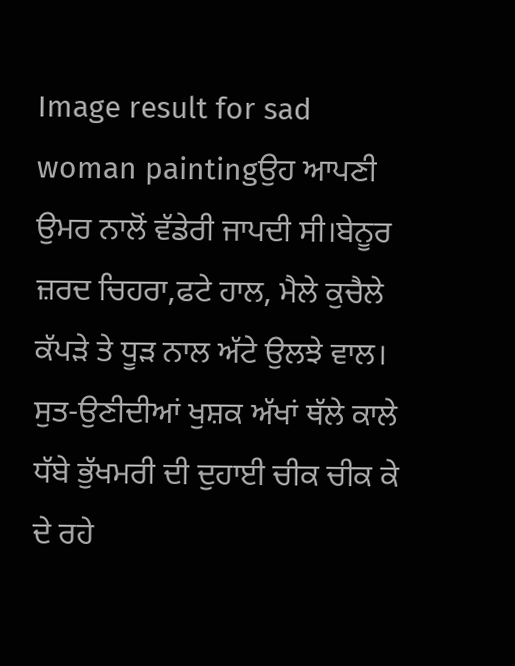Image result for sad woman paintingਉਹ ਆਪਣੀ ਉਮਰ ਨਾਲੋਂ ਵੱਡੇਰੀ ਜਾਪਦੀ ਸੀ।ਬੇਨੂਰ ਜ਼ਰਦ ਚਿਹਰਾ,ਫਟੇ ਹਾਲ, ਮੈਲੇ ਕੁਚੈਲੇ ਕੱਪੜੇ ਤੇ ਧੂੜ ਨਾਲ ਅੱਟੇ ਉਲਝੇ ਵਾਲ। ਸੁਤ-ਉਣੀਦੀਆਂ ਖੁਸ਼ਕ ਅੱਖਾਂ ਥੱਲੇ ਕਾਲੇ ਧੱਬੇ ਭੁੱਖਮਰੀ ਦੀ ਦੁਹਾਈ ਚੀਕ ਚੀਕ ਕੇ ਦੇ ਰਹੇ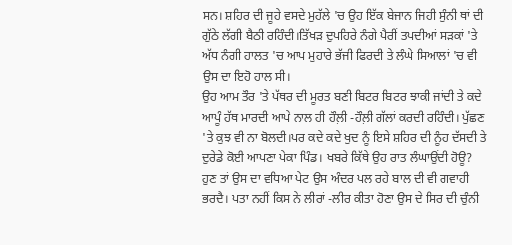ਸਨ। ਸ਼ਹਿਰ ਦੀ ਜੂਹੇ ਵਸਦੇ ਮੁਹੱਲੇ 'ਚ ਉਹ ਇੱਕ ਬੇਜਾਨ ਜਿਹੀ ਸੁੰਨੀ ਥਾਂ ਦੀ ਗੁੱਠੇ ਲੱਗੀ ਬੈਠੀ ਰਹਿੰਦੀ।ਤਿੱਖੜ ਦੁਪਹਿਰੇ ਨੰਗੇ ਪੈਰੀਂ ਤਪਦੀਆਂ ਸੜਕਾਂ 'ਤੇ ਅੱਧ ਨੰਗੀ ਹਾਲਤ 'ਚ ਆਪ ਮੁਹਾਰੇ ਭੱਜੀ ਫਿਰਦੀ ਤੇ ਲੰਘੇ ਸਿਆਲਾਂ 'ਚ ਵੀ ਉਸ ਦਾ ਇਹੋ ਹਾਲ ਸੀ।
ਉਹ ਆਮ ਤੌਰ 'ਤੇ ਪੱਥਰ ਦੀ ਮੂਰਤ ਬਣੀ ਬਿਟਰ ਬਿਟਰ ਝਾਕੀ ਜਾਂਦੀ ਤੇ ਕਦੇ ਆਪੂੰ ਹੱਥ ਮਾਰਦੀ ਆਪੇ ਨਾਲ ਹੀ ਹੌਲ਼ੀ -ਹੌਲ਼ੀ ਗੱਲਾਂ ਕਰਦੀ ਰਹਿੰਦੀ। ਪੁੱਛਣ 'ਤੇ ਕੁਝ ਵੀ ਨਾ ਬੋਲਦੀ।ਪਰ ਕਦੇ ਕਦੇ ਖੁਦ ਨੂੰ ਇਸੇ ਸ਼ਹਿਰ ਦੀ ਨੂੰਹ ਦੱਸਦੀ ਤੇ ਦੁਰੇਡੇ ਕੋਈ ਆਪਣਾ ਪੇਕਾ ਪਿੰਡ। ਖਬਰੇ ਕਿੱਥੇ ਉਹ ਰਾਤ ਲੰਘਾਉਂਦੀ ਹੋਊ?
ਹੁਣ ਤਾਂ ਉਸ ਦਾ ਵਧਿਆ ਪੇਟ ਉਸ ਅੰਦਰ ਪਲ ਰਹੇ ਬਾਲ ਦੀ ਵੀ ਗਵਾਹੀ ਭਰਦੈ। ਪਤਾ ਨਹੀਂ ਕਿਸ ਨੇ ਲੀਰਾਂ -ਲੀਰ ਕੀਤਾ ਹੋਣਾ ਉਸ ਦੇ ਸਿਰ ਦੀ ਚੁੰਨੀ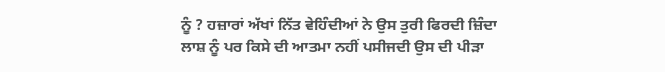ਨੂੰ ? ਹਜ਼ਾਰਾਂ ਅੱਖਾਂ ਨਿੱਤ ਵੇਹਿੰਦੀਆਂ ਨੇ ਉਸ ਤੁਰੀ ਫਿਰਦੀ ਜ਼ਿੰਦਾ ਲਾਸ਼ ਨੂੰ ਪਰ ਕਿਸੇ ਦੀ ਆਤਮਾ ਨਹੀਂ ਪਸੀਜਦੀ ਉਸ ਦੀ ਪੀੜਾ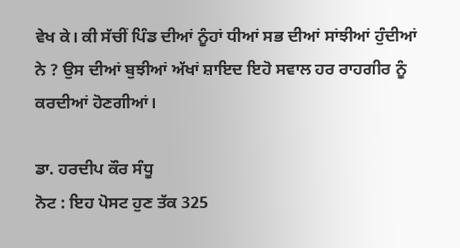ਵੇਖ ਕੇ। ਕੀ ਸੱਚੀਂ ਪਿੰਡ ਦੀਆਂ ਨੂੰਹਾਂ ਧੀਆਂ ਸਭ ਦੀਆਂ ਸਾਂਝੀਆਂ ਹੁੰਦੀਆਂ ਨੇ ? ਉਸ ਦੀਆਂ ਬੁਝੀਆਂ ਅੱਖਾਂ ਸ਼ਾਇਦ ਇਹੋ ਸਵਾਲ ਹਰ ਰਾਹਗੀਰ ਨੂੰ ਕਰਦੀਆਂ ਹੋਣਗੀਆਂ।

ਡਾ. ਹਰਦੀਪ ਕੌਰ ਸੰਧੂ
ਨੋਟ : ਇਹ ਪੋਸਟ ਹੁਣ ਤੱਕ 325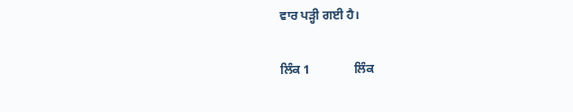ਵਾਰ ਪੜ੍ਹੀ ਗਈ ਹੈ।

ਲਿੰਕ 1              ਲਿੰਕ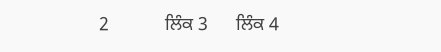2            ਲਿੰਕ 3      ਲਿੰਕ 4